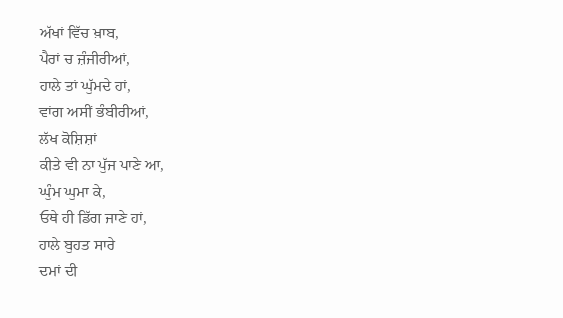ਅੱਖਾਂ ਵਿੱਚ ਖ਼ਾਬ,
ਪੈਰਾਂ ਚ ਜ਼ੰਜੀਰੀਆਂ,
ਹਾਲੇ ਤਾਂ ਘੁੱਮਦੇ ਹਾਂ,
ਵਾਂਗ ਅਸੀਂ ਭੰਬੀਰੀਆਂ,
ਲੱਖ ਕੋਸ਼ਿਸ਼ਾਂ
ਕੀਤੇ ਵੀ ਨਾ ਪੁੱਜ ਪਾਣੇ ਆ,
ਘੁੰਮ ਘੁਮਾ ਕੇ,
ਓਥੇ ਹੀ ਡਿੱਗ ਜਾਣੇ ਹਾਂ,
ਹਾਲੇ ਬੁਹਤ ਸਾਰੇ
ਦਮਾਂ ਦੀ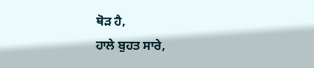ਥੋੜ ਹੈ,
ਹਾਲੇ ਬੁਹਤ ਸਾਰੇ,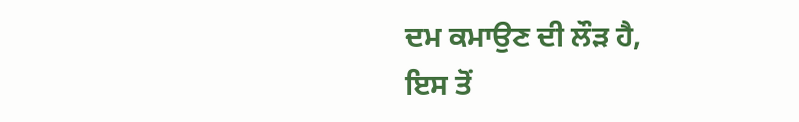ਦਮ ਕਮਾਉਣ ਦੀ ਲੌੜ ਹੈ,
ਇਸ ਤੋਂ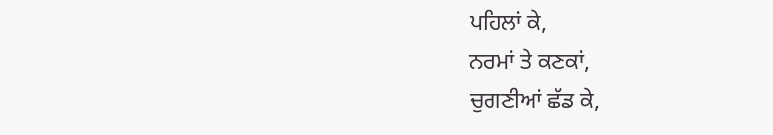ਪਹਿਲਾਂ ਕੇ,
ਨਰਮਾਂ ਤੇ ਕਣਕਾਂ,
ਚੁਗਣੀਆਂ ਛੱਡ ਕੇ,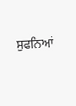ਸੁਫਨਿਆਂ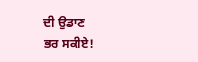ਦੀ ਉਡਾਣ
ਭਰ ਸਕੀਏ!